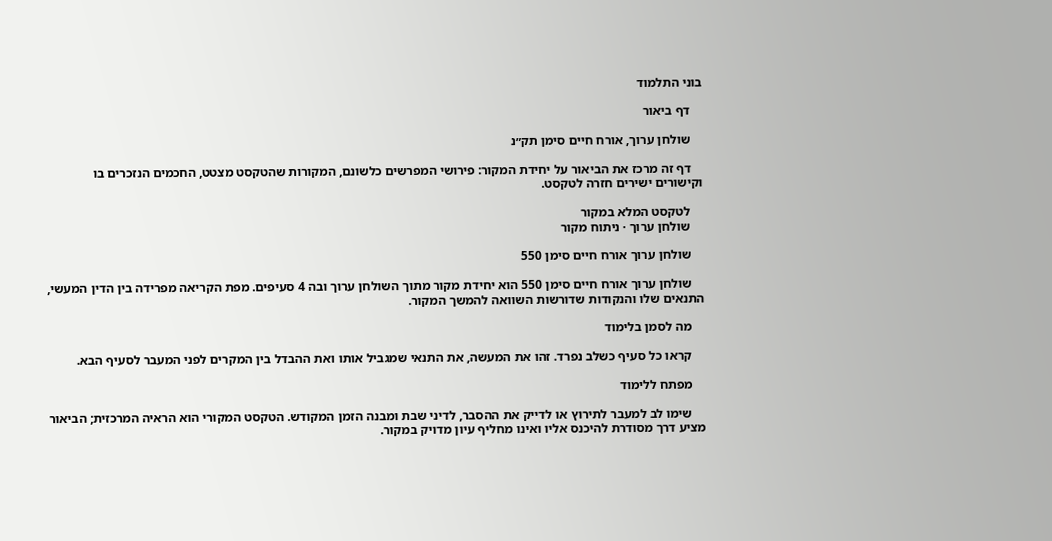בוני התלמוד

    דף ביאור

    שולחן ערוך, אורח חיים סימן תק״נ

    דף זה מרכז את הביאור על יחידת המקור: פירושי המפרשים כלשונם, המקורות שהטקסט מצטט, החכמים הנזכרים בו וקישורים ישירים חזרה לטקסט.

    לטקסט המלא במקור
    שולחן ערוך · ניתוח מקור

    שולחן ערוך אורח חיים סימן 550

    שולחן ערוך אורח חיים סימן 550 הוא יחידת מקור מתוך השולחן ערוך ובה 4 סעיפים. מפת הקריאה מפרידה בין הדין המעשי, התנאים שלו והנקודות שדורשות השוואה להמשך המקור.

    מה לסמן בלימוד

    קראו כל סעיף כשלב נפרד. זהו את המעשה, את התנאי שמגביל אותו ואת ההבדל בין המקרים לפני המעבר לסעיף הבא.

    מפתח ללימוד

    שימו לב למעבר לתירוץ או לדייק את ההסבר, לדיני שבת ומבנה הזמן המקודש. הטקסט המקורי הוא הראיה המרכזית; הביאור מציע דרך מסודרת להיכנס אליו ואינו מחליף עיון מדויק במקור.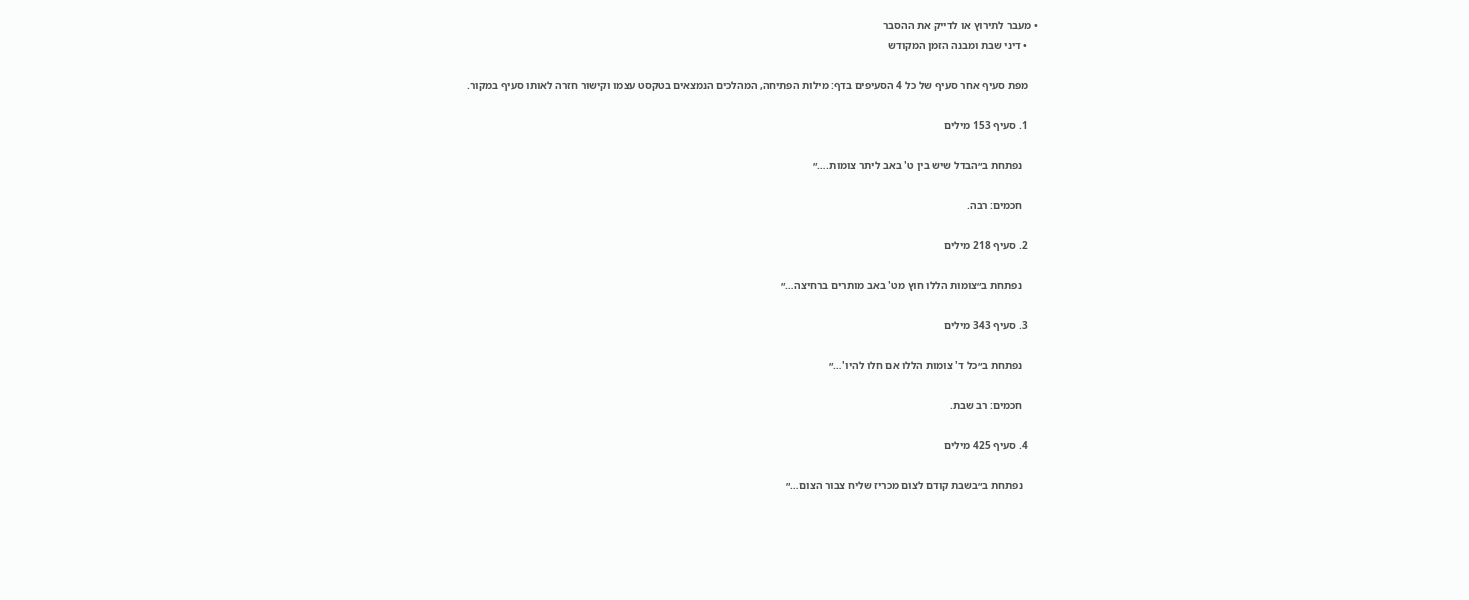• מעבר לתירוץ או לדייק את ההסבר
    • דיני שבת ומבנה הזמן המקודש

    מפת סעיף אחר סעיף של כל 4 הסעיפים בדף: מילות הפתיחה, המהלכים הנמצאים בטקסט עצמו וקישור חזרה לאותו סעיף במקור.

    1. סעיף 153 מילים

      נפתחת ב״הבדל שיש בין ט' באב ליתר צומות.…״

      חכמים: רבה.

    2. סעיף 218 מילים

      נפתחת ב״צומות הללו חוץ מט' באב מותרים ברחיצה…״

    3. סעיף 343 מילים

      נפתחת ב״כל ד' צומות הללו אם חלו להיו'…״

      חכמים: רב שבת.

    4. סעיף 425 מילים

      נפתחת ב״בשבת קודם לצום מכריז שליח צבור הצום…״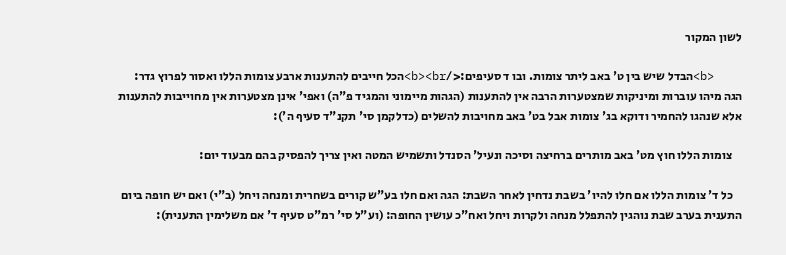לשון המקור

    <b>הבדל שיש בין ט' באב ליתר צומות. ובו ד סעיפים:</b><br>הכל חייבים להתענות ארבע צומות הללו ואסור לפרוץ גדר: הגה מיהו עוברות ומיניקות שמצטערות הרבה אין להתענות (הגהות מיימוני והמגיד פ"ה) ואפי' אינן מצטערות אין מחוייבות להתענות אלא שנהגו להחמיר ודוקא בג' צומות אבל בט' באב מחויבות להשלים (כדלקמן סי' תקנ"ד סעיף ה'):

    צומות הללו חוץ מט' באב מותרים ברחיצה וסיכה ונעיל' הסנדל ותשמיש המטה ואין צריך להפסיק בהם מבעוד יום:

    כל ד' צומות הללו אם חלו להיו' בשבת נדחין לאחר השבת: הגה ואם חלו בע"ש קורים בשחרית ומנחה ויחל (ב"י) ואם יש חופה ביום התענית בערב שבת נוהגין להתפלל מנחה ולקרות ויחל ואח"כ עושין החופה: (וע"ל סי' רמ"ט סעיף ד' אם משלימין התענית):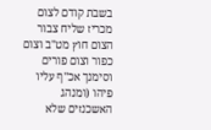בשבת קודם לצום מכריז שליח צבור הצום חוץ מט"ב וצום כפור וצום פורים וסימנך אכ"ף עליו פיהו (ומנהג האשכנזים שלא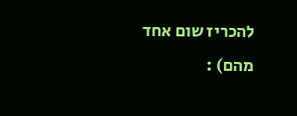להכריז שום אחד מהם) :